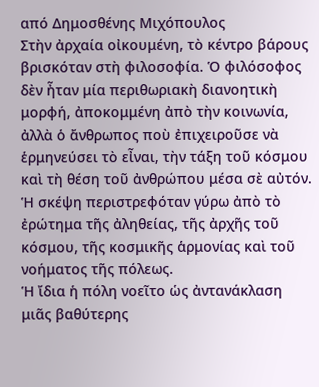από Δημοσθένης Μιχόπουλος
Στὴν ἀρχαία οἰκουμένη, τὸ κέντρο βάρους βρισκόταν στὴ φιλοσοφία. Ὁ φιλόσοφος δὲν ἦταν μία περιθωριακὴ διανοητικὴ μορφή, ἀποκομμένη ἀπὸ τὴν κοινωνία, ἀλλὰ ὁ ἄνθρωπος ποὺ ἐπιχειροῦσε νὰ ἑρμηνεύσει τὸ εἶναι, τὴν τάξη τοῦ κόσμου καὶ τὴ θέση τοῦ ἀνθρώπου μέσα σὲ αὐτόν. Ἡ σκέψη περιστρεφόταν γύρω ἀπὸ τὸ ἐρώτημα τῆς ἀληθείας, τῆς ἀρχῆς τοῦ κόσμου, τῆς κοσμικῆς ἁρμονίας καὶ τοῦ νοήματος τῆς πόλεως.
Ἡ ἴδια ἡ πόλη νοεῖτο ὡς ἀντανάκλαση μιᾶς βαθύτερης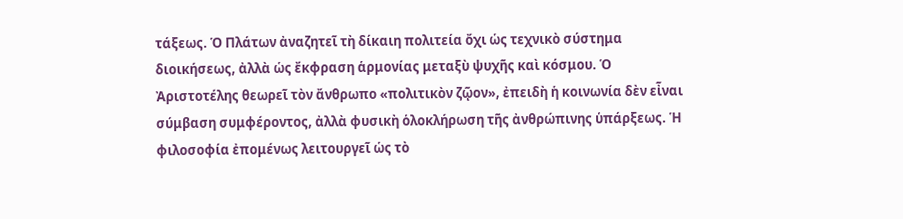τάξεως. Ὁ Πλάτων ἀναζητεῖ τὴ δίκαιη πολιτεία ὄχι ὡς τεχνικὸ σύστημα διοικήσεως, ἀλλὰ ὡς ἔκφραση ἁρμονίας μεταξὺ ψυχῆς καὶ κόσμου. Ὁ Ἀριστοτέλης θεωρεῖ τὸν ἄνθρωπο «πολιτικὸν ζῷον», ἐπειδὴ ἡ κοινωνία δὲν εἶναι σύμβαση συμφέροντος, ἀλλὰ φυσικὴ ὁλοκλήρωση τῆς ἀνθρώπινης ὑπάρξεως. Ἡ φιλοσοφία ἐπομένως λειτουργεῖ ὡς τὸ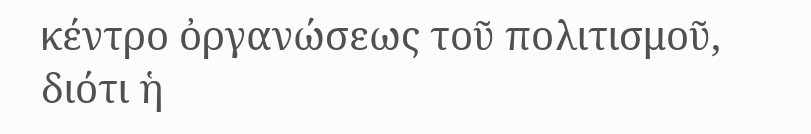κέντρο ὀργανώσεως τοῦ πολιτισμοῦ, διότι ἡ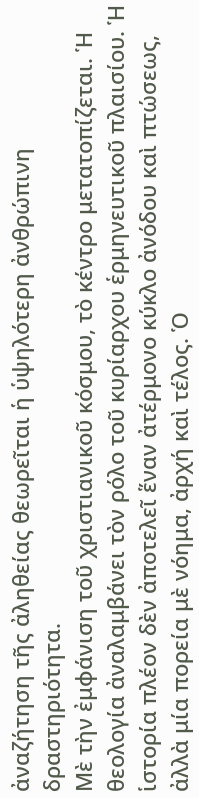ἀναζήτηση τῆς ἀληθείας θεωρεῖται ἡ ὑψηλότερη ἀνθρώπινη δραστηριότητα.
Μὲ τὴν ἐμφάνιση τοῦ χριστιανικοῦ κόσμου, τὸ κέντρο μετατοπίζεται. Ἡ θεολογία ἀναλαμβάνει τὸν ρόλο τοῦ κυρίαρχου ἑρμηνευτικοῦ πλαισίου. Ἡ ἱστορία πλέον δὲν ἀποτελεῖ ἕναν ἀτέρμονο κύκλο ἀνόδου καὶ πτώσεως, ἀλλὰ μία πορεία μὲ νόημα, ἀρχή καὶ τέλος. Ὁ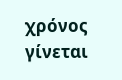χρόνος γίνεται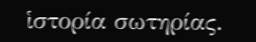ἱστορία σωτηρίας.